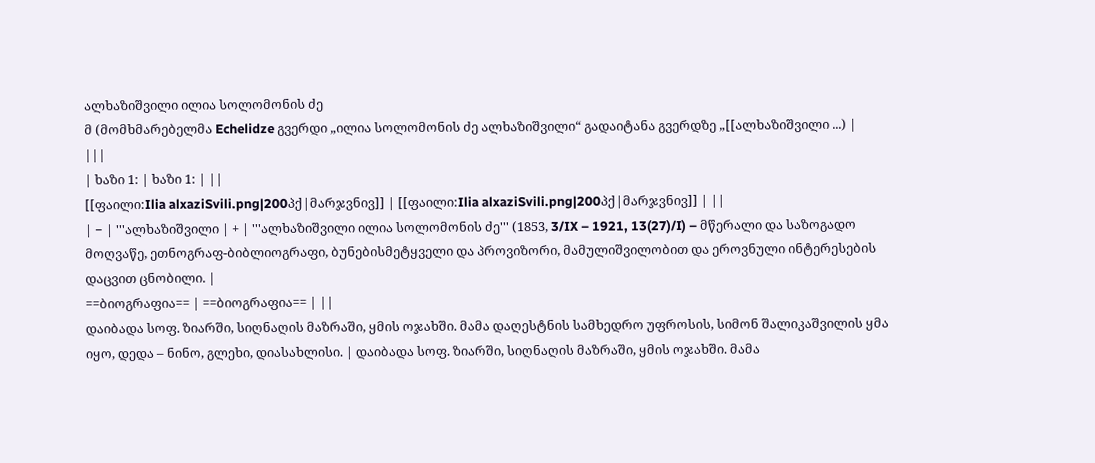ალხაზიშვილი ილია სოლომონის ძე
მ (მომხმარებელმა Echelidze გვერდი „ილია სოლომონის ძე ალხაზიშვილი“ გადაიტანა გვერდზე „[[ალხაზიშვილი ...) |
|||
| ხაზი 1: | ხაზი 1: | ||
[[ფაილი:Ilia alxaziSvili.png|200პქ|მარჯვნივ]] | [[ფაილი:Ilia alxaziSvili.png|200პქ|მარჯვნივ]] | ||
| − | '''ალხაზიშვილი | + | '''ალხაზიშვილი ილია სოლომონის ძე''' (1853, 3/IX – 1921, 13(27)/I) – მწერალი და საზოგადო მოღვაწე, ეთნოგრაფ-ბიბლიოგრაფი, ბუნებისმეტყველი და პროვიზორი, მამულიშვილობით და ეროვნული ინტერესების დაცვით ცნობილი. |
==ბიოგრაფია== | ==ბიოგრაფია== | ||
დაიბადა სოფ. ზიარში, სიღნაღის მაზრაში, ყმის ოჯახში. მამა დაღესტნის სამხედრო უფროსის, სიმონ შალიკაშვილის ყმა იყო, დედა – ნინო, გლეხი, დიასახლისი. | დაიბადა სოფ. ზიარში, სიღნაღის მაზრაში, ყმის ოჯახში. მამა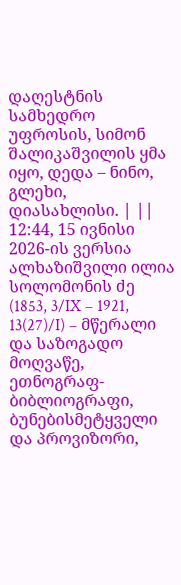დაღესტნის სამხედრო უფროსის, სიმონ შალიკაშვილის ყმა იყო, დედა – ნინო, გლეხი, დიასახლისი. | ||
12:44, 15 ივნისი 2026-ის ვერსია
ალხაზიშვილი ილია სოლომონის ძე (1853, 3/IX – 1921, 13(27)/I) – მწერალი და საზოგადო მოღვაწე, ეთნოგრაფ-ბიბლიოგრაფი, ბუნებისმეტყველი და პროვიზორი,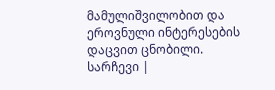მამულიშვილობით და ეროვნული ინტერესების დაცვით ცნობილი.
სარჩევი |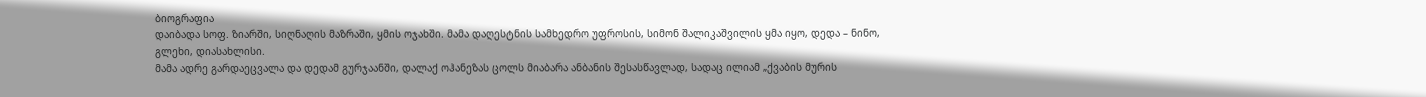ბიოგრაფია
დაიბადა სოფ. ზიარში, სიღნაღის მაზრაში, ყმის ოჯახში. მამა დაღესტნის სამხედრო უფროსის, სიმონ შალიკაშვილის ყმა იყო, დედა – ნინო, გლეხი, დიასახლისი.
მამა ადრე გარდაეცვალა და დედამ გურჯაანში, დალაქ ოჰანეზას ცოლს მიაბარა ანბანის შესასწავლად, სადაც ილიამ „ქვაბის მურის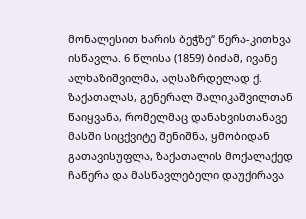მონალესით ხარის ბეჭზე“ წერა-კითხვა ისწავლა. 6 წლისა (1859) ბიძამ, ივანე ალხაზიშვილმა, აღსაზრდელად ქ. ზაქათალას, გენერალ შალიკაშვილთან წაიყვანა, რომელმაც დანახვისთანავე მასში სიცქვიტე შენიშნა, ყმობიდან გათავისუფლა, ზაქათალის მოქალაქედ ჩაწერა და მასწავლებელი დაუქირავა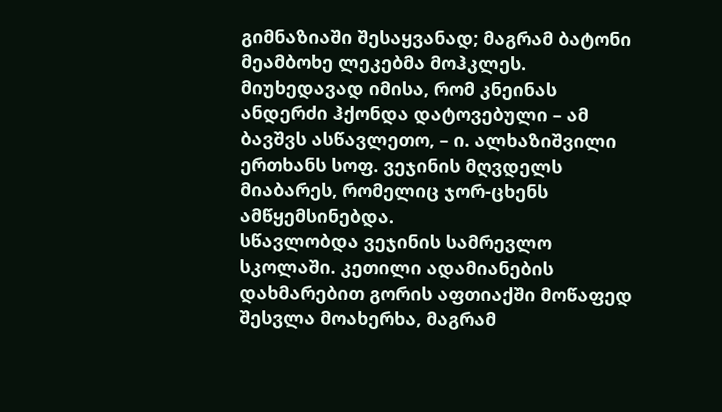გიმნაზიაში შესაყვანად; მაგრამ ბატონი მეამბოხე ლეკებმა მოჰკლეს. მიუხედავად იმისა, რომ კნეინას ანდერძი ჰქონდა დატოვებული – ამ ბავშვს ასწავლეთო, – ი. ალხაზიშვილი ერთხანს სოფ. ვეჯინის მღვდელს მიაბარეს, რომელიც ჯორ-ცხენს ამწყემსინებდა.
სწავლობდა ვეჯინის სამრევლო სკოლაში. კეთილი ადამიანების დახმარებით გორის აფთიაქში მოწაფედ შესვლა მოახერხა, მაგრამ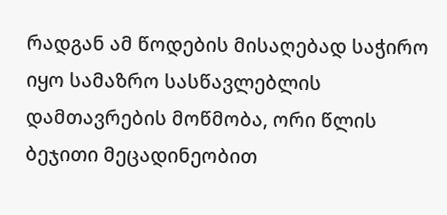რადგან ამ წოდების მისაღებად საჭირო იყო სამაზრო სასწავლებლის დამთავრების მოწმობა, ორი წლის ბეჯითი მეცადინეობით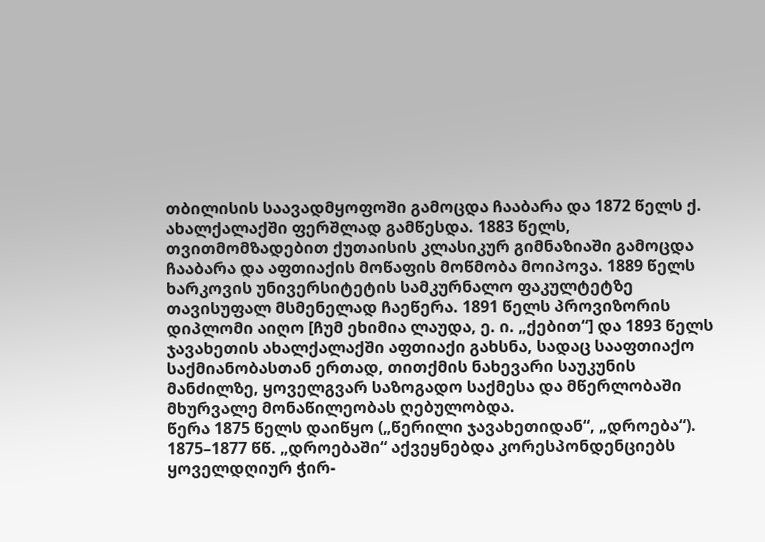თბილისის საავადმყოფოში გამოცდა ჩააბარა და 1872 წელს ქ. ახალქალაქში ფერშლად გამწესდა. 1883 წელს, თვითმომზადებით ქუთაისის კლასიკურ გიმნაზიაში გამოცდა ჩააბარა და აფთიაქის მოწაფის მოწმობა მოიპოვა. 1889 წელს ხარკოვის უნივერსიტეტის სამკურნალო ფაკულტეტზე თავისუფალ მსმენელად ჩაეწერა. 1891 წელს პროვიზორის დიპლომი აიღო [ჩუმ ეხიმია ლაუდა, ე. ი. „ქებით“] და 1893 წელს ჯავახეთის ახალქალაქში აფთიაქი გახსნა, სადაც სააფთიაქო საქმიანობასთან ერთად, თითქმის ნახევარი საუკუნის მანძილზე, ყოველგვარ საზოგადო საქმესა და მწერლობაში მხურვალე მონაწილეობას ღებულობდა.
წერა 1875 წელს დაიწყო („წერილი ჯავახეთიდან“, „დროება“). 1875–1877 წწ. „დროებაში“ აქვეყნებდა კორესპონდენციებს ყოველდღიურ ჭირ-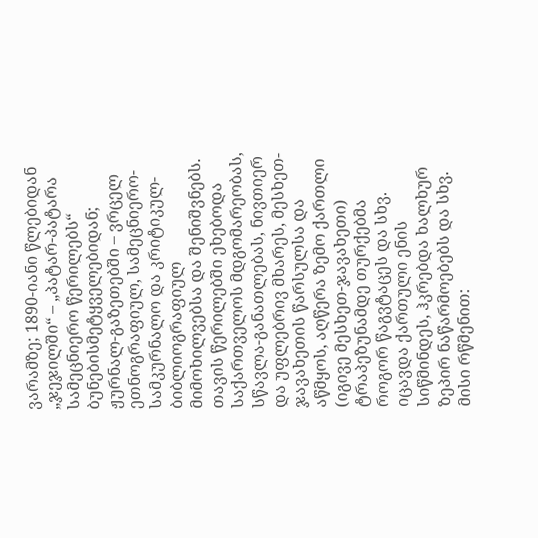ვარამზე; 1890-იანი წლებიდან „ჯეჯილში“ – „პატარ-პატარა სამეცნიერო წერილებს“ ბუნებისმეტყველებიდან; ჟურნალ-გაზეთებში – ვრცელ ეთნოგრაფიულ, სამეცნიერო-სამკურნალო და კრიტიკულ-ბიბლიოგრაფიულ მიმოხილვებსა და შენიშვნებს.
თავის წერილებში ეხებოდა საქართველოს მდგომარეობას, სწავლა-განათლებას, ნივთიერ და უფლებრივ მხარეს, მესხეთ-ჯავახეთის წარსულსა და აწმყოს, აღწერა ზემო ქართლი (იგივე მესხეთ-ჯავახეთი) ტრაპეზუნამდე თურქებმა როგორ წაგვტაცეს და სხვ. იცავდა ქართული ენის სიწმინდეს, ჰკრებდა ხალხურ ზეპირ ნაწარმოებებს და სხვ. მისი რწმენით: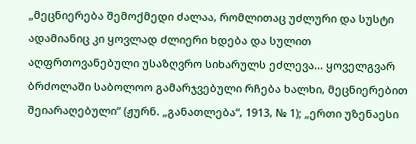„მეცნიერება შემოქმედი ძალაა, რომლითაც უძლური და სუსტი ადამიანიც კი ყოვლად ძლიერი ხდება და სულით აღფრთოვანებული უსაზღვრო სიხარულს ეძლევა... ყოველგვარ ბრძოლაში საბოლოო გამარჯვებული რჩება ხალხი, მეცნიერებით შეიარაღებული“ (ჟურნ. „განათლება“, 1913, № 1); „ერთი უზენაესი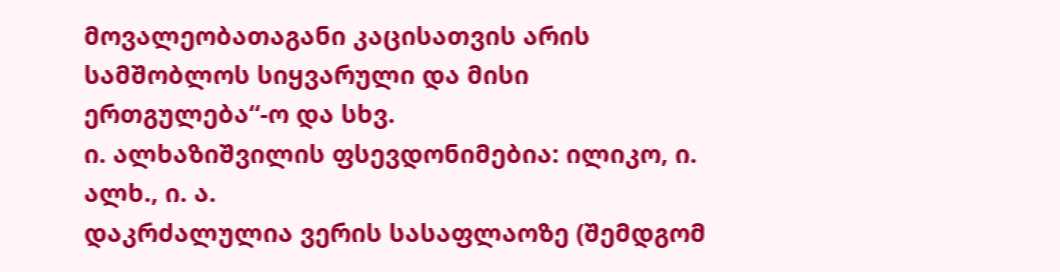მოვალეობათაგანი კაცისათვის არის სამშობლოს სიყვარული და მისი ერთგულება“-ო და სხვ.
ი. ალხაზიშვილის ფსევდონიმებია: ილიკო, ი. ალხ., ი. ა.
დაკრძალულია ვერის სასაფლაოზე (შემდგომ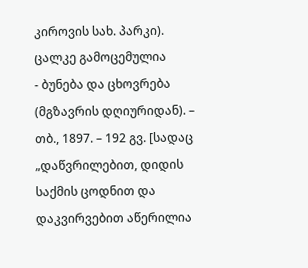კიროვის სახ. პარკი).
ცალკე გამოცემულია
- ბუნება და ცხოვრება (მგზავრის დღიურიდან). – თბ., 1897. – 192 გვ. [სადაც „დაწვრილებით, დიდის საქმის ცოდნით და დაკვირვებით აწერილია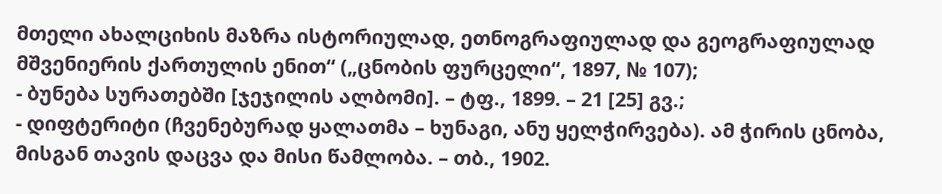მთელი ახალციხის მაზრა ისტორიულად, ეთნოგრაფიულად და გეოგრაფიულად მშვენიერის ქართულის ენით“ („ცნობის ფურცელი“, 1897, № 107);
- ბუნება სურათებში [ჯეჯილის ალბომი]. – ტფ., 1899. – 21 [25] გვ.;
- დიფტერიტი (ჩვენებურად ყალათმა – ხუნაგი, ანუ ყელჭირვება). ამ ჭირის ცნობა, მისგან თავის დაცვა და მისი წამლობა. – თბ., 1902.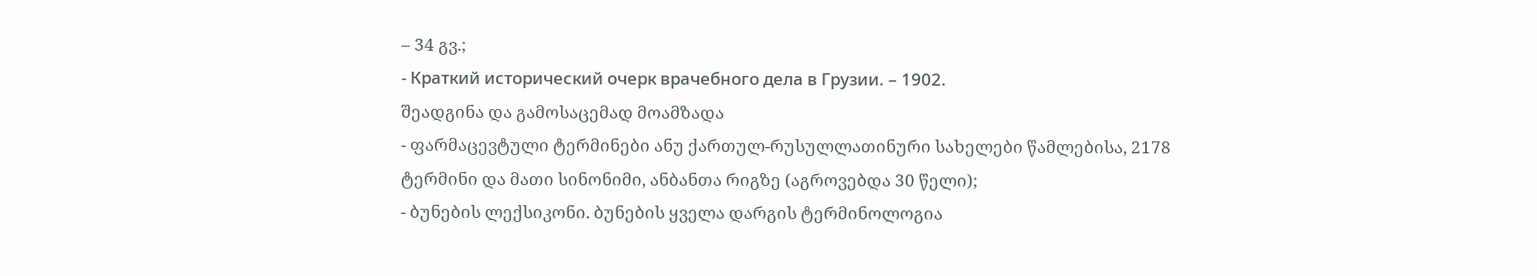– 34 გვ.;
- Краткий исторический очерк врачебного дела в Грузии. – 1902.
შეადგინა და გამოსაცემად მოამზადა
- ფარმაცევტული ტერმინები ანუ ქართულ-რუსულლათინური სახელები წამლებისა, 2178 ტერმინი და მათი სინონიმი, ანბანთა რიგზე (აგროვებდა 30 წელი);
- ბუნების ლექსიკონი. ბუნების ყველა დარგის ტერმინოლოგია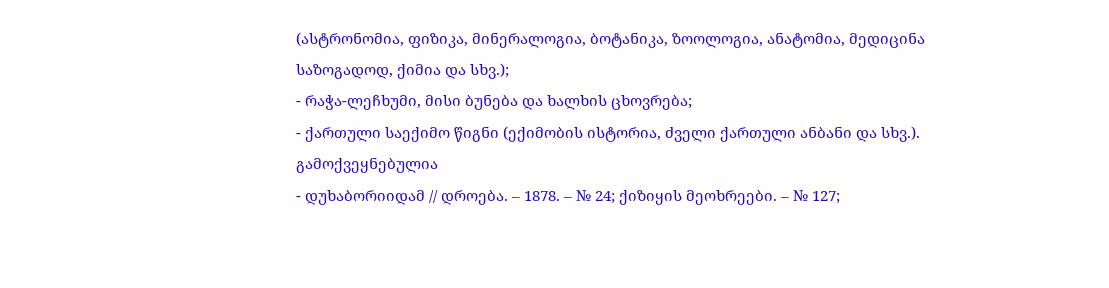(ასტრონომია, ფიზიკა, მინერალოგია, ბოტანიკა, ზოოლოგია, ანატომია, მედიცინა საზოგადოდ, ქიმია და სხვ.);
- რაჭა-ლეჩხუმი, მისი ბუნება და ხალხის ცხოვრება;
- ქართული საექიმო წიგნი (ექიმობის ისტორია, ძველი ქართული ანბანი და სხვ.).
გამოქვეყნებულია
- დუხაბორიიდამ // დროება. – 1878. – № 24; ქიზიყის მეოხრეები. – № 127;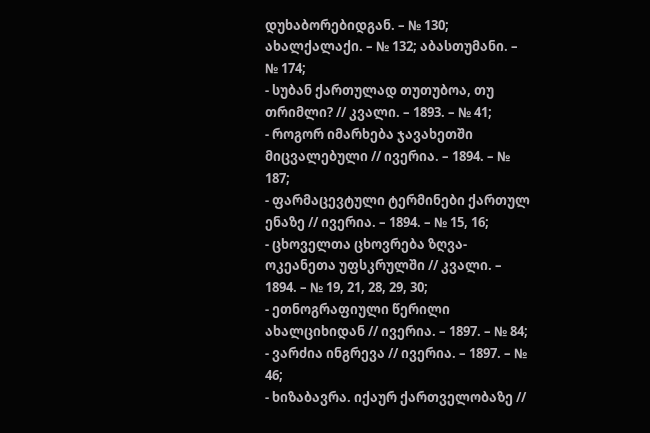დუხაბორებიდგან. – № 130; ახალქალაქი. – № 132; აბასთუმანი. – № 174;
- სუბან ქართულად თუთუბოა, თუ თრიმლი? // კვალი. – 1893. – № 41;
- როგორ იმარხება ჯავახეთში მიცვალებული // ივერია. – 1894. – № 187;
- ფარმაცევტული ტერმინები ქართულ ენაზე // ივერია. – 1894. – № 15, 16;
- ცხოველთა ცხოვრება ზღვა-ოკეანეთა უფსკრულში // კვალი. – 1894. – № 19, 21, 28, 29, 30;
- ეთნოგრაფიული წერილი ახალციხიდან // ივერია. – 1897. – № 84;
- ვარძია ინგრევა // ივერია. – 1897. – № 46;
- ხიზაბავრა. იქაურ ქართველობაზე //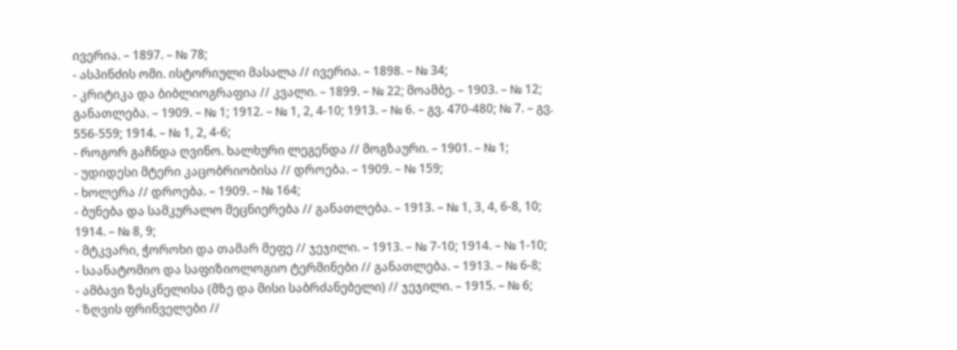ივერია. – 1897. – № 78;
- ასპინძის ომი. ისტორიული მასალა // ივერია. – 1898. – № 34;
- კრიტიკა და ბიბლიოგრაფია // კვალი. – 1899. – № 22; მოამბე. – 1903. – № 12; განათლება. – 1909. – № 1; 1912. – № 1, 2, 4-10; 1913. – № 6. – გვ. 470-480; № 7. – გვ. 556-559; 1914. – № 1, 2, 4-6;
- როგორ გაჩნდა ღვინო. ხალხური ლეგენდა // მოგზაური. – 1901. – № 1;
- უდიდესი მტერი კაცობრიობისა // დროება. – 1909. – № 159;
- ხოლერა // დროება. – 1909. – № 164;
- ბუნება და სამკურალო მეცნიერება // განათლება. – 1913. – № 1, 3, 4, 6-8, 10; 1914. – № 8, 9;
- მტკვარი, ჭოროხი და თამარ მეფე // ჯეჯილი. – 1913. – № 7-10; 1914. – № 1-10;
- საანატომიო და საფიზიოლოგიო ტერმინები // განათლება. – 1913. – № 6-8;
- ამბავი ზესკნელისა (მზე და მისი საბრძანებელი) // ჯეჯილი. – 1915. – № 6;
- ზღვის ფრინველები //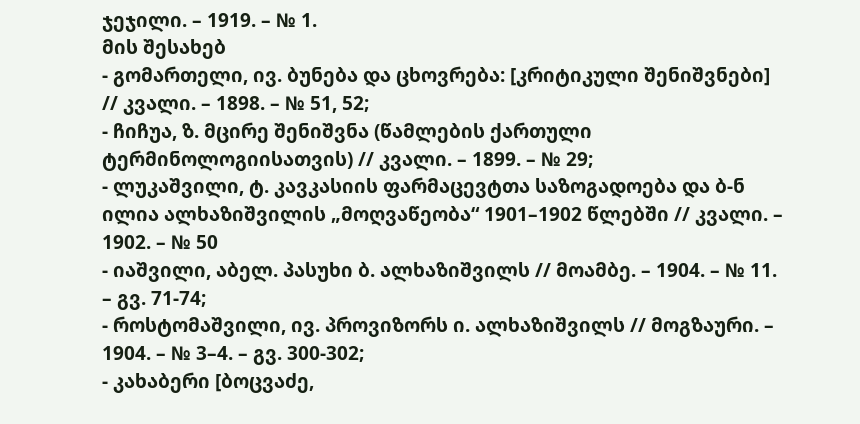ჯეჯილი. – 1919. – № 1.
მის შესახებ
- გომართელი, ივ. ბუნება და ცხოვრება: [კრიტიკული შენიშვნები] // კვალი. – 1898. – № 51, 52;
- ჩიჩუა, ზ. მცირე შენიშვნა (წამლების ქართული ტერმინოლოგიისათვის) // კვალი. – 1899. – № 29;
- ლუკაშვილი, ტ. კავკასიის ფარმაცევტთა საზოგადოება და ბ-ნ ილია ალხაზიშვილის „მოღვაწეობა“ 1901–1902 წლებში // კვალი. – 1902. – № 50
- იაშვილი, აბელ. პასუხი ბ. ალხაზიშვილს // მოამბე. – 1904. – № 11. – გვ. 71-74;
- როსტომაშვილი, ივ. პროვიზორს ი. ალხაზიშვილს // მოგზაური. – 1904. – № 3–4. – გვ. 300-302;
- კახაბერი [ბოცვაძე,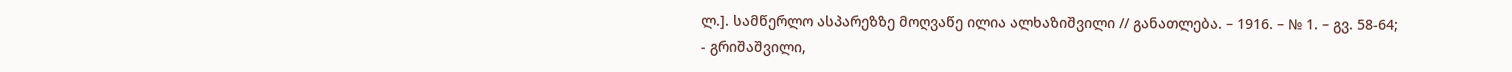ლ.]. სამწერლო ასპარეზზე მოღვაწე ილია ალხაზიშვილი // განათლება. – 1916. – № 1. – გვ. 58-64;
- გრიშაშვილი,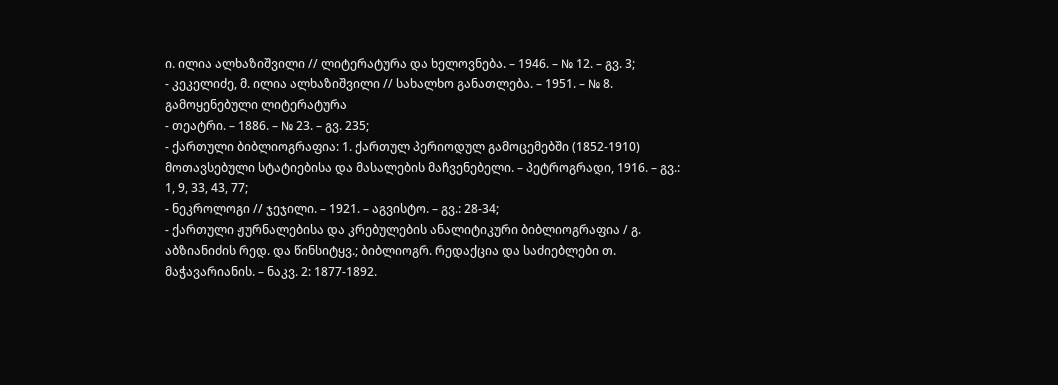ი. ილია ალხაზიშვილი // ლიტერატურა და ხელოვნება. – 1946. – № 12. – გვ. 3;
- კეკელიძე, მ. ილია ალხაზიშვილი // სახალხო განათლება. – 1951. – № 8.
გამოყენებული ლიტერატურა
- თეატრი. – 1886. – № 23. – გვ. 235;
- ქართული ბიბლიოგრაფია: 1. ქართულ პერიოდულ გამოცემებში (1852-1910) მოთავსებული სტატიებისა და მასალების მაჩვენებელი. – პეტროგრადი, 1916. – გვ.: 1, 9, 33, 43, 77;
- ნეკროლოგი // ჯეჯილი. – 1921. – აგვისტო. – გვ.: 28-34;
- ქართული ჟურნალებისა და კრებულების ანალიტიკური ბიბლიოგრაფია / გ. აბზიანიძის რედ. და წინსიტყვ.; ბიბლიოგრ. რედაქცია და საძიებლები თ. მაჭავარიანის. – ნაკვ. 2: 1877-1892.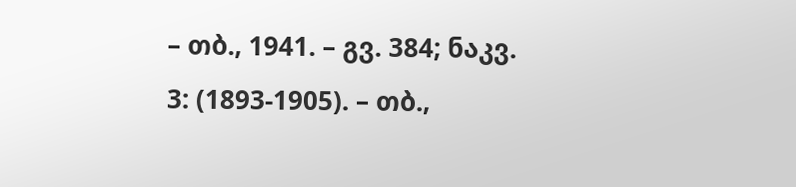– თბ., 1941. – გვ. 384; ნაკვ. 3: (1893-1905). – თბ.,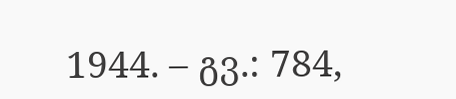1944. – გვ.: 784,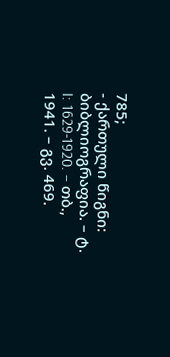785;
- ქართული წიგნი: ბიბლიოგრაფია. – ტ. I: 1629-1920. – თბ., 1941. – გვ. 469.